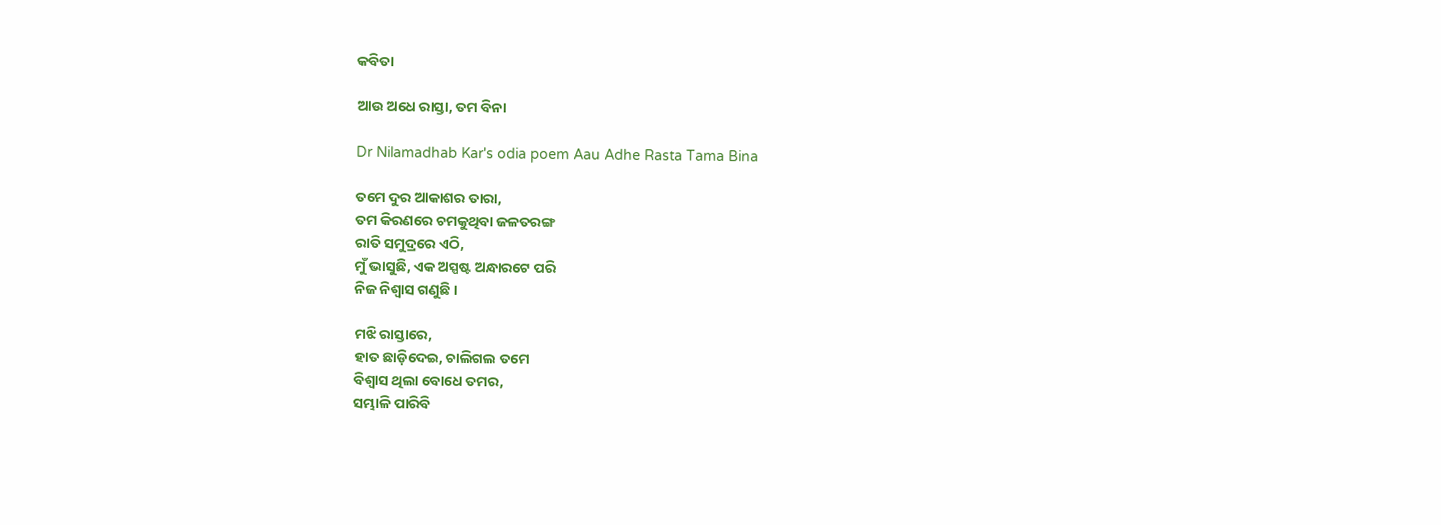କବିତା

ଆଉ ଅଧେ ରାସ୍ତା, ତମ ବିନା

Dr Nilamadhab Kar's odia poem Aau Adhe Rasta Tama Bina

ତମେ ଦୁର ଆକାଶର ତାରା,
ତମ କିରଣରେ ଚମକୁଥିବା ଜଳତରଙ୍ଗ
ରାତି ସମୁଦ୍ରରେ ଏଠି,
ମୁଁ ଭାସୁଛି, ଏକ ଅସ୍ପଷ୍ଟ ଅନ୍ଧାରଟେ ପରି
ନିଜ ନିଶ୍ୱାସ ଗଣୁଛି ।

ମଝି ରାସ୍ତାରେ,
ହାତ ଛାଡ଼ିଦେଇ, ଚାଲିଗଲ ତମେ
ବିଶ୍ଵାସ ଥିଲା ବୋଧେ ତମର,
ସମ୍ଭାଳି ପାରିବି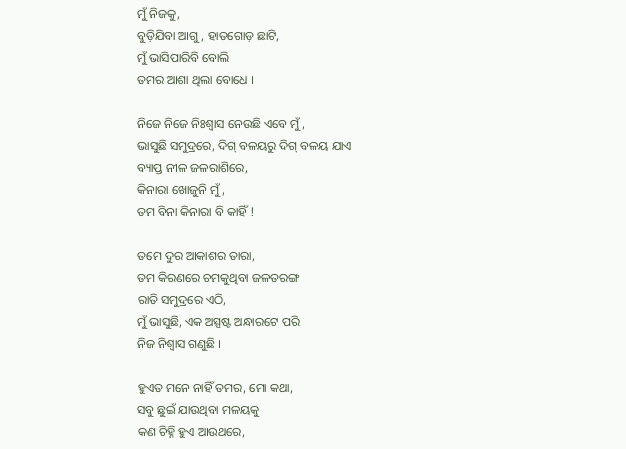ମୁଁ ନିଜକୁ,
ବୁଡ଼ିଯିବା ଆଗୁ, ହାତଗୋଡ଼ ଛାଟି,
ମୁଁ ଭାସିପାରିବି ବୋଲି
ତମର ଆଶା ଥିଲା ବୋଧେ ।

ନିଜେ ନିଜେ ନିଃଶ୍ୱାସ ନେଉଛି ଏବେ ମୁଁ,
ଭାସୁଛି ସମୁଦ୍ରରେ, ଦିଗ୍ ବଳୟରୁ ଦିଗ୍ ବଳୟ ଯାଏ
ବ୍ୟାପ୍ତ ନୀଳ ଜଳରାଶିରେ,
କିନାରା ଖୋଜୁନି ମୁଁ,
ତମ ବିନା କିନାରା ବି କାହିଁ !

ତମେ ଦୁର ଆକାଶର ତାରା,
ତମ କିରଣରେ ଚମକୁଥିବା ଜଳତରଙ୍ଗ
ରାତି ସମୁଦ୍ରରେ ଏଠି,
ମୁଁ ଭାସୁଛି, ଏକ ଅସ୍ପଷ୍ଟ ଅନ୍ଧାରଟେ ପରି
ନିଜ ନିଶ୍ୱାସ ଗଣୁଛି ।

ହୁଏତ ମନେ ନାହିଁ ତମର, ମୋ କଥା,
ସବୁ ଛୁଇଁ ଯାଉଥିବା ମଳୟକୁ
କଣ ଚିହ୍ନି ହୁଏ ଆଉଥରେ,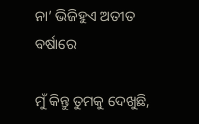ନା’ ଭିଜିହୁଏ ଅତୀତ ବର୍ଷାରେ

ମୁଁ କିନ୍ତୁ ତୁମକୁ ଦେଖୁଛି,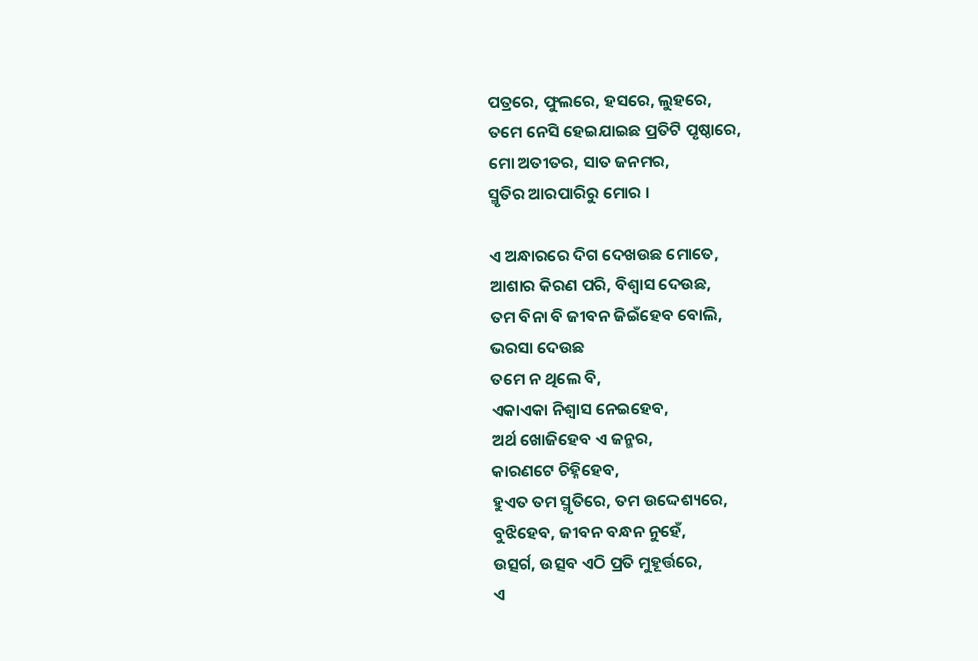ପତ୍ରରେ, ଫୁଲରେ, ହସରେ, ଲୁହରେ,
ତମେ ନେସି ହେଇଯାଇଛ ପ୍ରତିଟି ପୃଷ୍ଠାରେ,
ମୋ ଅତୀତର, ସାତ ଜନମର,
ସ୍ମୃତିର ଆରପାରିରୁ ମୋର ।

ଏ ଅନ୍ଧାରରେ ଦିଗ ଦେଖଉଛ ମୋତେ,
ଆଶାର କିରଣ ପରି, ବିଶ୍ଵାସ ଦେଉଛ,
ତମ ବିନା ବି ଜୀବନ ଜିଇଁହେବ ବୋଲି,
ଭରସା ଦେଉଛ
ତମେ ନ ଥିଲେ ବି,
ଏକାଏକା ନିଶ୍ୱାସ ନେଇହେବ,
ଅର୍ଥ ଖୋଜିହେବ ଏ ଜନ୍ମର,
କାରଣଟେ ଚିହ୍ନିହେବ,
ହୁଏତ ତମ ସ୍ମୃତିରେ, ତମ ଉଦ୍ଦେଶ୍ୟରେ,
ବୁଝିହେବ, ଜୀବନ ବନ୍ଧନ ନୁହେଁ,
ଉତ୍ସର୍ଗ, ଉତ୍ସବ ଏଠି ପ୍ରତି ମୁହୂର୍ତ୍ତରେ,
ଏ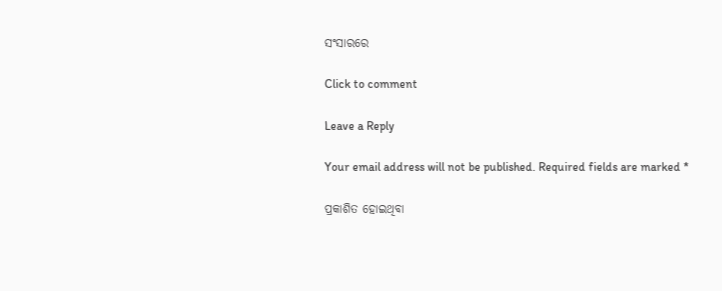ସଂସାରରେ

Click to comment

Leave a Reply

Your email address will not be published. Required fields are marked *

ପ୍ରକାଶିତ ହୋଇଥିବା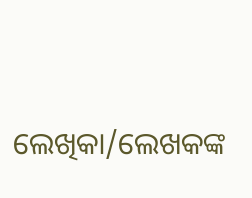ଲେଖିକା/ଲେଖକଙ୍କ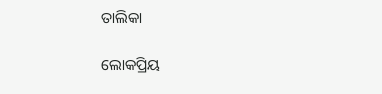ତାଲିକା

ଲୋକପ୍ରିୟ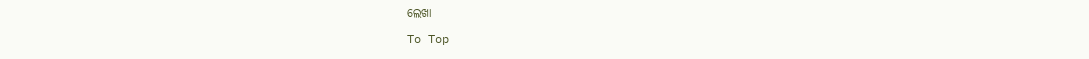ଲେଖା

To Top